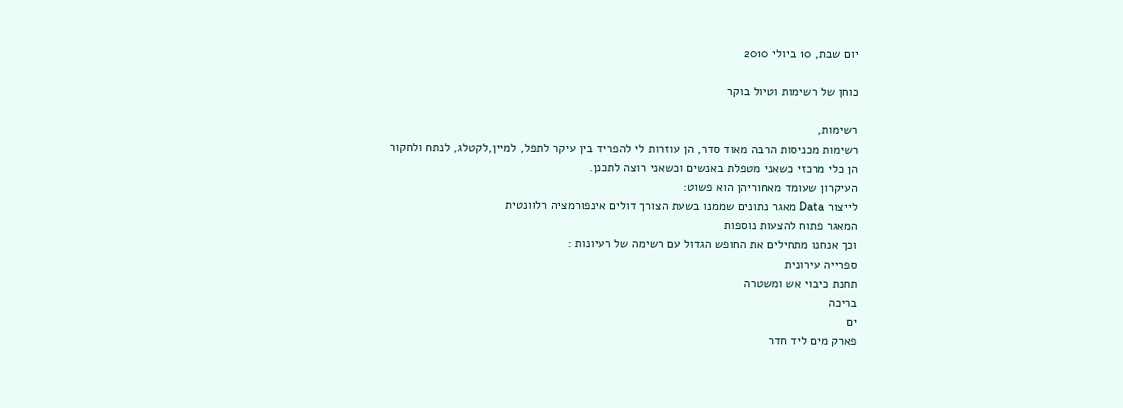יום שבת, 10 ביולי 2010

כוחן של רשימות וטיול בוקר

רשימות,
רשימות מכניסות הרבה מאוד סדר, הן עוזרות לי להפריד בין עיקר לתפל, למיין,לקטלג, לנתח ולחקור
הן כלי מרכזי כשאני מטפלת באנשים וכשאני רוצה לתכנן.
העיקרון שעומד מאחוריהן הוא פשוט:
לייצור Data מאגר נתונים שממנו בשעת הצורך דולים אינפורמציה רלוונטית
המאגר פתוח להצעות נוספות
וכך אנחנו מתחילים את החופש הגדול עם רשימה של רעיונות :
ספרייה עירונית
תחנת כיבוי אש ומשטרה
בריכה
ים
פארק מים ליד חדר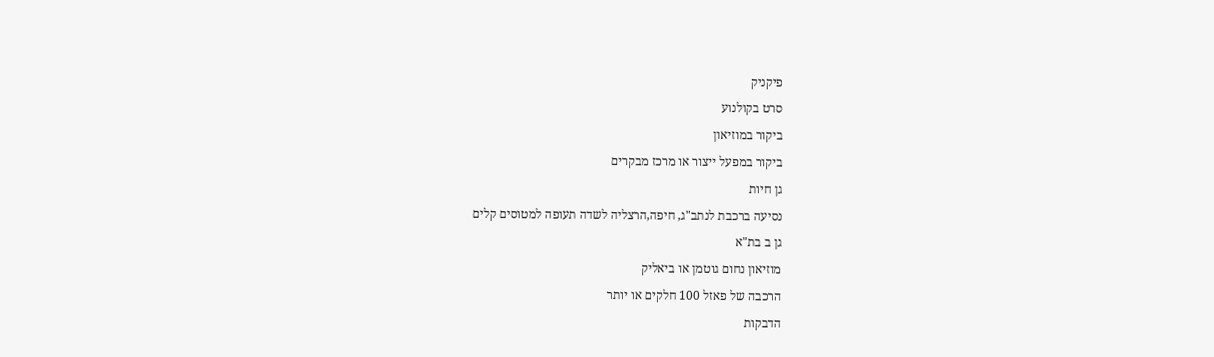פיקניק
סרט בקולנוע
ביקור במוזיאון
ביקור במפעל ייצור או מרכז מבקרים
גן חיות
נסיעה ברכבת לנתב"ג, חיפה,הרצליה לשדה תעופה למטוסים קלים
גן ב בת"א
מוזיאון נחום גוטמן או ביאליק
הרכבה של פאזל 100 חלקים או יותר
הדבקות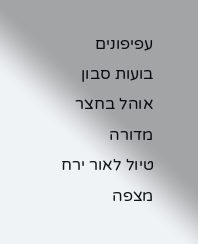עפיפונים
בועות סבון
אוהל בחצר
מדורה
טיול לאור ירח
מצפה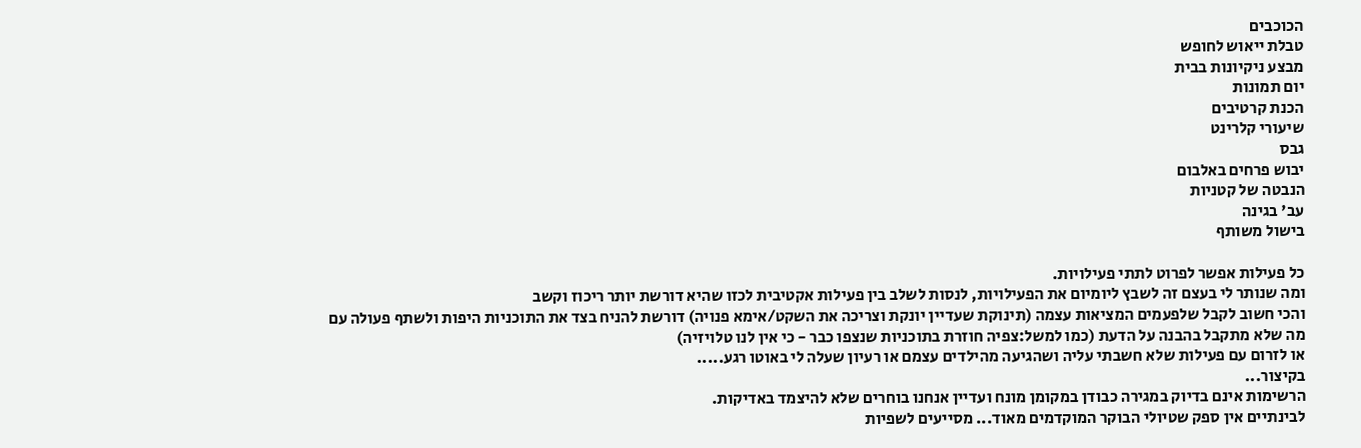הכוכבים
טבלת ייאוש לחופש
מבצע ניקיונות בבית
יום תמונות
הכנת קרטיבים
שיעורי קלרינט
גבס
יבוש פרחים באלבום
הנבטה של קטניות
עב' בגינה
בישול משותף

כל פעילות אפשר לפרוט לתתי פעילויות.
ומה שנותר לי בעצם זה לשבץ ליומיום את הפעילויות, לנסות לשלב בין פעילות אקטיבית לכזו שהיא דורשת יותר ריכוז וקשב
והכי חשוב לקבל שלפעמים המציאות עצמה (תינוקת שעדיין יונקת וצריכה את השקט/אימא פנויה) דורשת להניח בצד את התוכניות היפות ולשתף פעולה עם מה שלא מתקבל בהבנה על הדעת (כמו למשל:צפיה חוזרת בתוכניות שנצפו כבר - כי אין לנו טלויזיה)
או לזרום עם פעילות שלא חשבתי עליה ושהגיעה מהילדים עצמם או רעיון שעלה לי באוטו רגע.....
בקיצור...
הרשימות אינם בדיוק במגירה כבודן במקומן מונח ועדיין אנחנו בוחרים שלא להיצמד באדיקות.
לבינתיים אין ספק שטיולי הבוקר המוקדמים מאוד... מסייעים לשפיות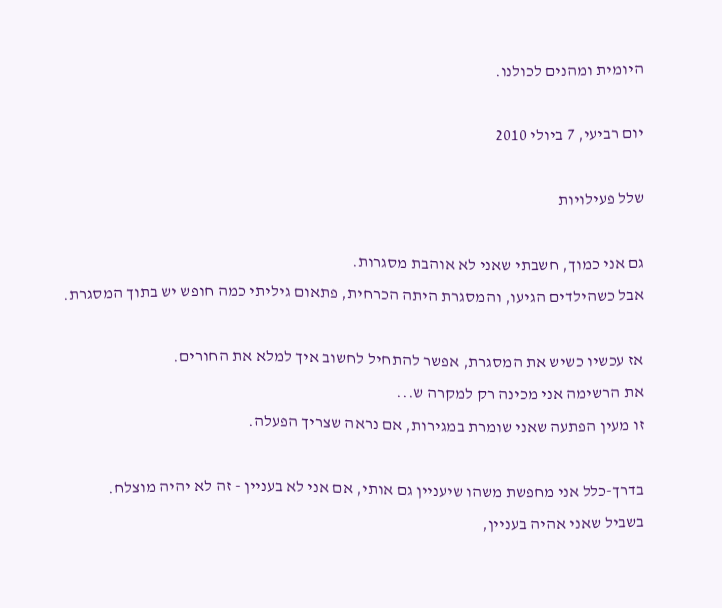היומית ומהנים לכולנו.

יום רביעי, 7 ביולי 2010

שלל פעילויות

גם אני כמוך, חשבתי שאני לא אוהבת מסגרות.
אבל כשהילדים הגיעו, והמסגרת היתה הכרחית, פתאום גיליתי כמה חופש יש בתוך המסגרת.

אז עכשיו כשיש את המסגרת, אפשר להתחיל לחשוב איך למלא את החורים.
את הרשימה אני מכינה רק למקרה ש...
זו מעין הפתעה שאני שומרת במגירות, אם נראה שצריך הפעלה.

בדרך-כלל אני מחפשת משהו שיעניין גם אותי, אם אני לא בעניין - זה לא יהיה מוצלח.
בשביל שאני אהיה בעניין,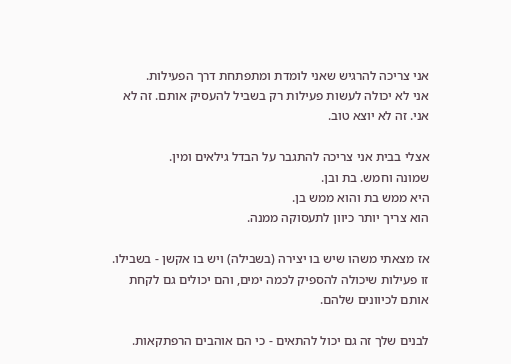אני צריכה להרגיש שאני לומדת ומתפתחת דרך הפעילות.
אני לא יכולה לעשות פעילות רק בשביל להעסיק אותם. זה לא אני. זה לא יוצא טוב.

אצלי בבית אני צריכה להתגבר על הבדל גילאים ומין.
שמונה וחמש. בת ובן.
היא ממש בת והוא ממש בן.
הוא צריך יותר כיוון לתעסוקה ממנה.

אז מצאתי משהו שיש בו יצירה (בשבילה) ויש בו אקשן - בשבילו.
זו פעילות שיכולה להספיק לכמה ימים, והם יכולים גם לקחת אותם לכיוונים שלהם.

לבנים שלך זה גם יכול להתאים - כי הם אוהבים הרפתקאות.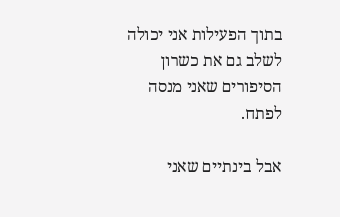בתוך הפעילות אני יכולה לשלב גם את כשרון הסיפורים שאני מנסה לפתח.

אבל בינתיים שאני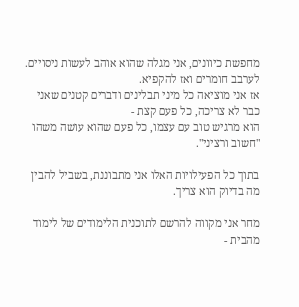מחפשת כיוונים, אני מגלה שהוא אוהב לעשות ניסויים.
לערבב חומרים ואז להקפיא.
אז אני מוציאה כל מיני תבלינים ודברים קטנים שאני כבר לא צריכה, כל פעם קצת -
הוא מרגיש טוב עם עצמו, כל פעם שהוא עושה משהו "חשוב ורציני".

בתוך כל הפעילויות האלו אני מתבוננת, בשביל להבין מה בדיוק הוא צריך.

מחר אני מקווה להרשם לתוכנית הלימודים של לימוד מהבית -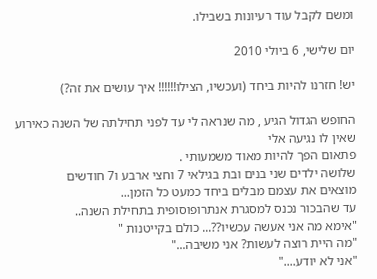ומשם לקבל עוד רעיונות בשבילו.

יום שלישי, 6 ביולי 2010

יש! חזרנו להיות ביחד (ועכשיו, הצילו!!!!!! איך עושים את זה?)

החופש הגדול הגיע , מה שנראה לי עד לפני תחילתה של השנה כאירוע שאין לו נגיעה אלי
פתאום הפך להיות מאוד משמעותי .
שלושה ילדים שני בנים ובת בגילאי 7 וחצי ארבע ו7 חודשים
מוצאים את עצמם מבלים ביחד כמעט כל הזמן...
עד שהבכור נכנס למסגרת אנתרופוסופית בתחילת השנה..
"אימא מה אני אעשה עכשיו??... כולם בקייטנות "
"מה היית רוצה לעשות? אני משיבה..."
"אני לא יודע...."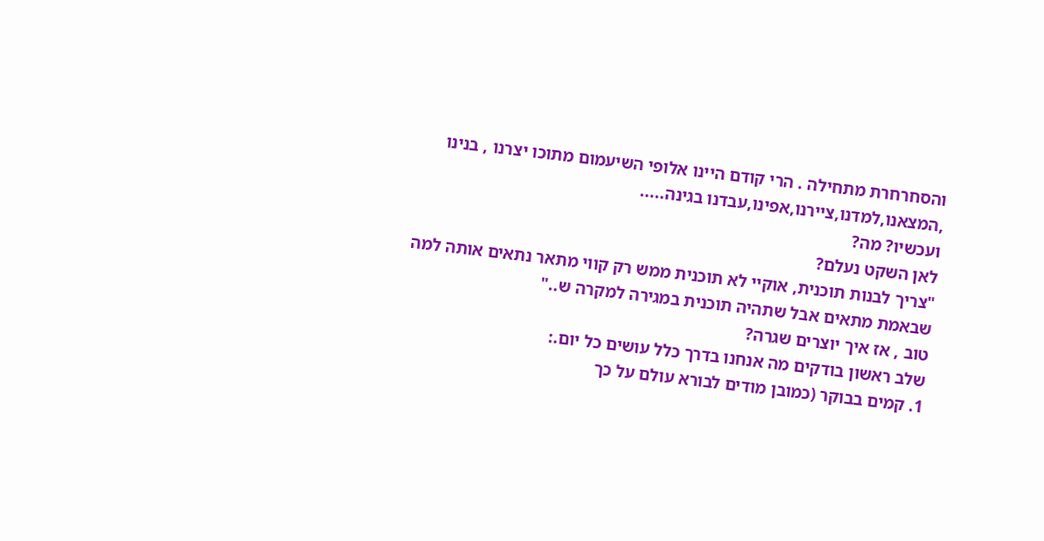והסחרחרת מתחילה . הרי קודם היינו אלופי השיעמום מתוכו יצרנו , בנינו ,המצאנו,למדנו,ציירנו,אפינו,עבדנו בגינה.....
ועכשיו? מה?
לאן השקט נעלם?
"צריך לבנות תוכנית, אוקיי לא תוכנית ממש רק קווי מתאר נתאים אותה למה שבאמת מתאים אבל שתהיה תוכנית במגירה למקרה ש.."
טוב , אז איך יוצרים שגרה?
שלב ראשון בודקים מה אנחנו בדרך כלל עושים כל יום.:
1. קמים בבוקר (כמובן מודים לבורא עולם על כך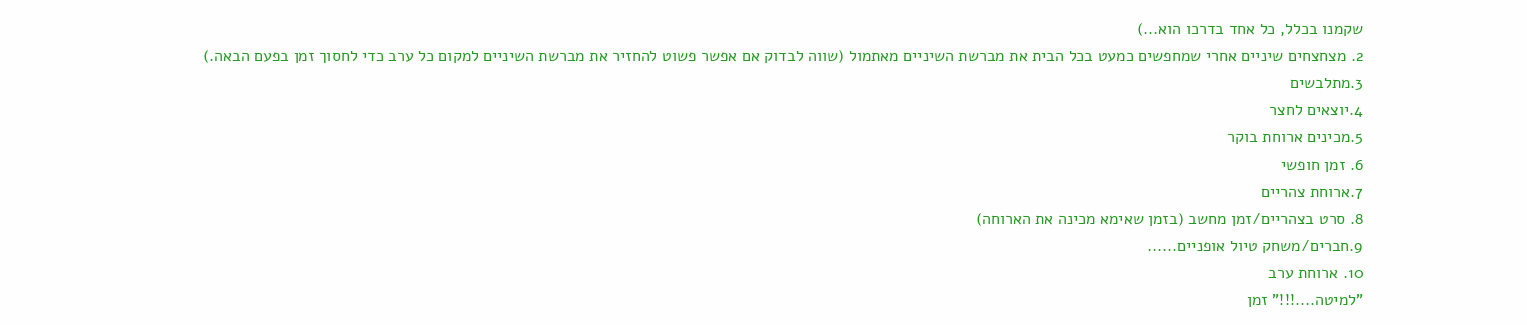שקמנו בכלל, כל אחד בדרכו הוא...)
2. מצחצחים שיניים אחרי שמחפשים כמעט בכל הבית את מברשת השיניים מאתמול (שווה לבדוק אם אפשר פשוט להחזיר את מברשת השיניים למקום כל ערב כדי לחסוך זמן בפעם הבאה.)
3.מתלבשים
4.יוצאים לחצר
5.מכינים ארוחת בוקר
6. זמן חופשי
7.ארוחת צהריים
8. סרט בצהריים/זמן מחשב (בזמן שאימא מכינה את הארוחה)
9.חברים/משחק טיול אופניים......
10. ארוחת ערב
"למיטה....!!!" זמן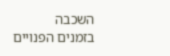השכבה
בזמנים הפנויים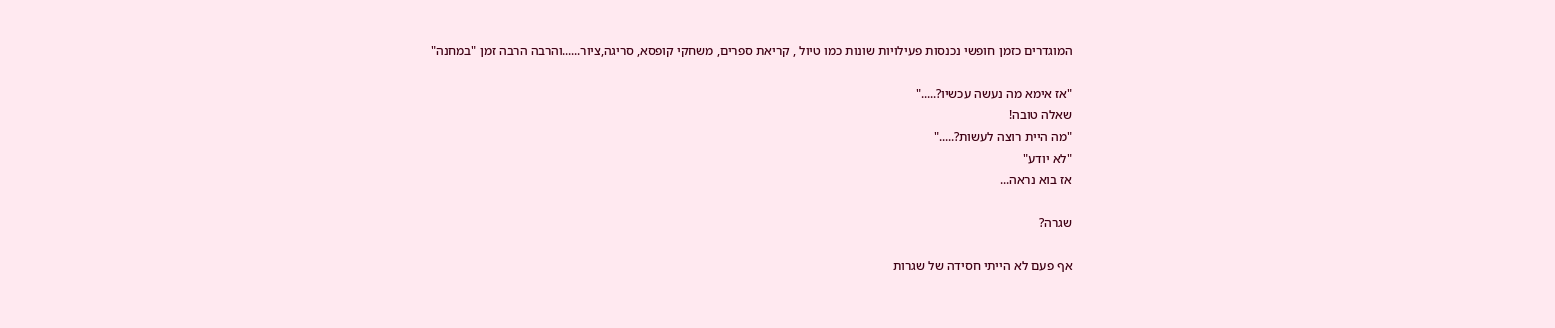המוגדרים כזמן חופשי נכנסות פעילויות שונות כמו טיול , קריאת ספרים, משחקי קופסא, סריגה,ציור......והרבה הרבה זמן "במחנה"

"אז אימא מה נעשה עכשיו?....."
שאלה טובה!
"מה היית רוצה לעשות?....."
"לא יודע"
אז בוא נראה...

שגרה?

אף פעם לא הייתי חסידה של שגרות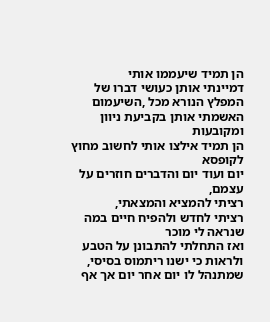הן תמיד שיעממו אותי
דמיינתי אותן כעושי דברו של המפלץ הנורא מכל ,השיעמום
האשמתי אותן בקביעת ניוון ומקובעות
הן תמיד אילצו אותי לחשוב מחוץ לקופסא
יום ועוד יום והדברים חוזרים על עצמם,
רציתי להמציא והמצאתי,
רציתי לחדש ולהפיח חיים במה שנראה לי מוכר
ואז התחלתי להתבונן על הטבע ולראות כי ישנו ריתמוס בסיסי,
שמתנהל לו יום אחר יום אך אף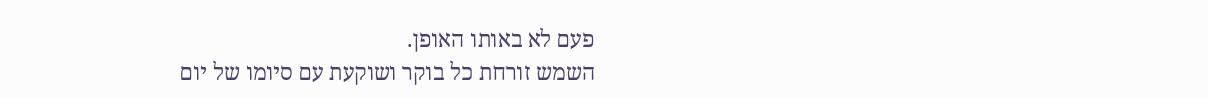פעם לא באותו האופן.
השמש זורחת כל בוקר ושוקעת עם סיומו של יום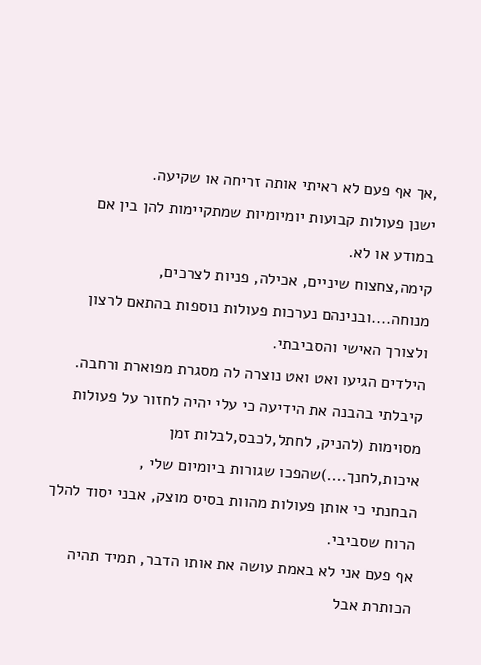,אך אף פעם לא ראיתי אותה זריחה או שקיעה.
ישנן פעולות קבועות יומיומיות שמתקיימות להן בין אם במודע או לא.
קימה,צחצוח שיניים, אכילה, פניות לצרכים, מנוחה....ובנינהם נערכות פעולות נוספות בהתאם לרצון ולצורך האישי והסביבתי.
הילדים הגיעו ואט ואט נוצרה לה מסגרת מפוארת ורחבה.
קיבלתי בהבנה את הידיעה כי עלי יהיה לחזור על פעולות מסוימות (להניק, לחתל,לכבס,לבלות זמן איכות,לחנך....)שהפכו שגורות ביומיום שלי ,
הבחנתי כי אותן פעולות מהוות בסיס מוצק, אבני יסוד להלך הרוח שסביבי.
אף פעם אני לא באמת עושה את אותו הדבר, תמיד תהיה הכותרת אבל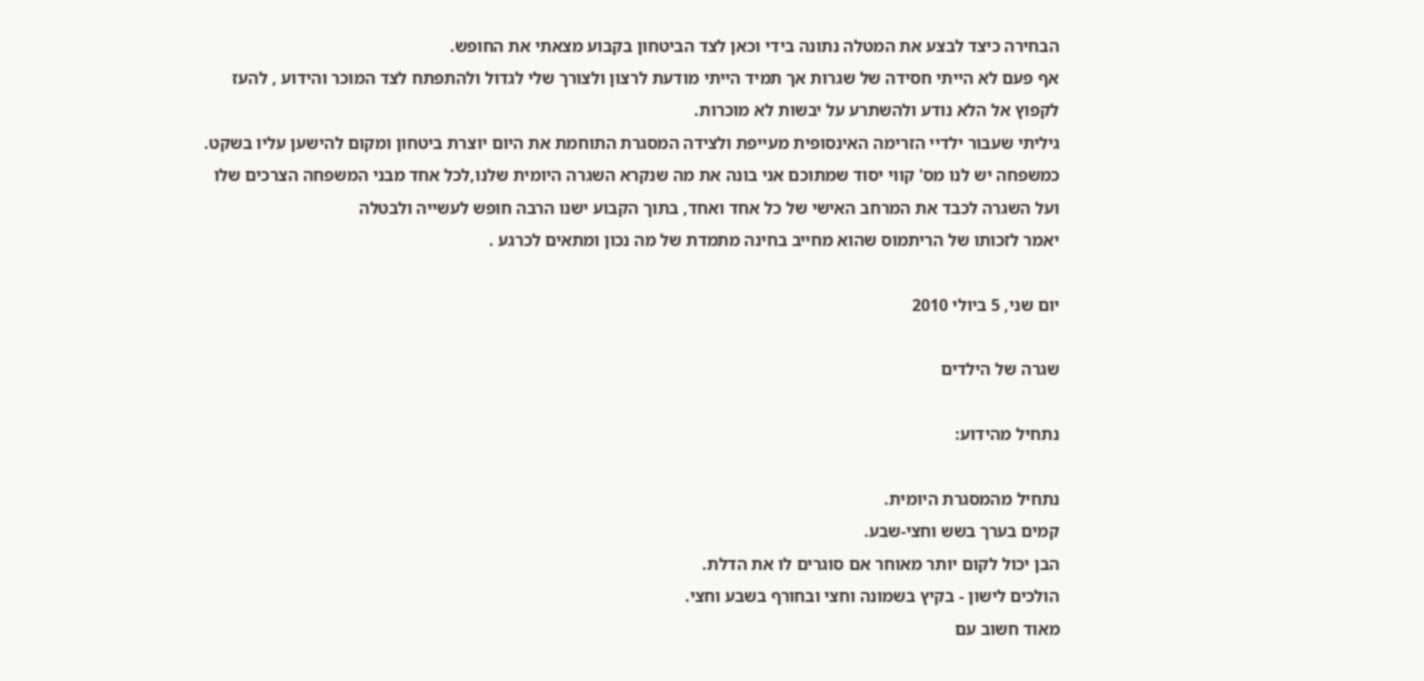הבחירה כיצד לבצע את המטלה נתונה בידי וכאן לצד הביטחון בקבוע מצאתי את החופש.
אף פעם לא הייתי חסידה של שגרות אך תמיד הייתי מודעת לרצון ולצורך שלי לגדול ולהתפתח לצד המוכר והידוע , להעז לקפוץ אל הלא נודע ולהשתרע על יבשות לא מוכרות.
גיליתי שעבור ילדיי הזרימה האינסופית מעייפת ולצידה המסגרת התוחמת את היום יוצרת ביטחון ומקום להישען עליו בשקט.
כמשפחה יש לנו מס' קווי יסוד שמתוכם אני בונה את מה שנקרא השגרה היומית שלנו,לכל אחד מבני המשפחה הצרכים שלו ועל השגרה לכבד את המרחב האישי של כל אחד ואחד, בתוך הקבוע ישנו הרבה חופש לעשייה ולבטלה
יאמר לזכותו של הריתמוס שהוא מחייב בחינה מתמדת של מה נכון ומתאים לכרגע .

יום שני, 5 ביולי 2010

שגרה של הילדים

נתחיל מהידוע:

נתחיל מהמסגרת היומית.
קמים בערך בשש וחצי-שבע.
הבן יכול לקום יותר מאוחר אם סוגרים לו את הדלת.
הולכים לישון - בקיץ בשמונה וחצי ובחורף בשבע וחצי.
מאוד חשוב עם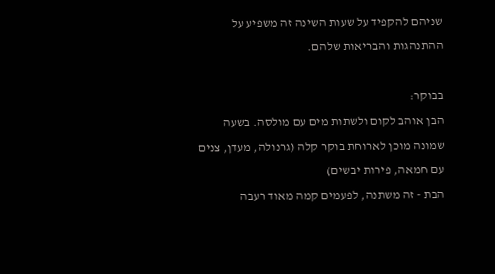שניהם להקפיד על שעות השינה זה משפיע על ההתנהגות והבריאות שלהם.

בבוקר:
הבן אוהב לקום ולשתות מים עם מולסה. בשעה שמונה מוכן לארוחת בוקר קלה (גרנולה, מעדן, צנים עם חמאה, פירות יבשים)
הבת - זה משתנה, לפעמים קמה מאוד רעבה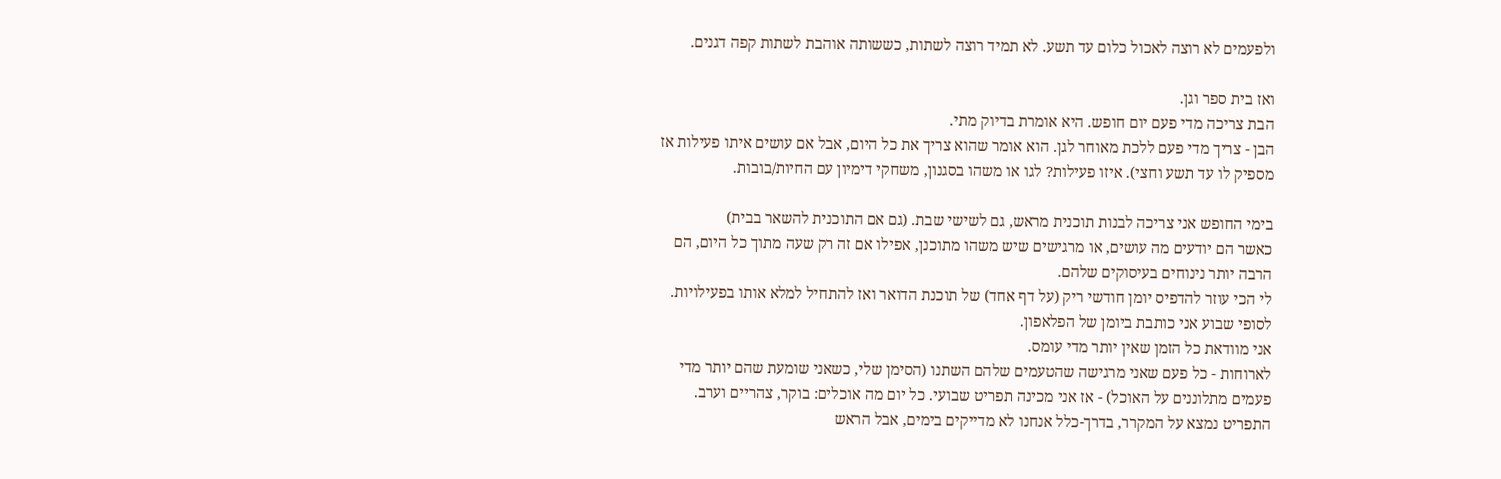ולפעמים לא רוצה לאכול כלום עד תשע. לא תמיד רוצה לשתות, כששותה אוהבת לשתות קפה דגנים.

ואז בית ספר וגן.
הבת צריכה מדי פעם יום חופש. היא אומרת בדיוק מתי.
הבן - צריך מדי פעם ללכת מאוחר לגן. הוא אומר שהוא צריך את כל היום, אבל אם עושים איתו פעילות אז מספיק לו עד תשע וחצי). איזו פעילות? לגו או משהו בסגנון, משחקי דימיון עם החיות/בובות.

בימי החופש אני צריכה לבנות תוכנית מראש, גם לשישי שבת. (גם אם התוכנית להשאר בבית)
כאשר הם יודעים מה עושים, או מרגישים שיש משהו מתוכנן, אפילו אם זה רק שעה מתוך כל היום, הם הרבה יותר נינוחים בעיסוקים שלהם.
לי הכי עוזר להדפיס יומן חודשי ריק (על דף אחד) של תוכנת הדואר ואז להתחיל למלא אותו בפעילויות.
לסופי שבוע אני כותבת ביומן של הפלאפון.
אני מוודאת כל הזמן שאין יותר מדי עומס.
לארוחות - כל פעם שאני מרגישה שהטעמים שלהם השתנו (הסימן שלי, כשאני שומעת שהם יותר מדי פעמים מתלוננים על האוכל) - אז אני מכינה תפריט שבועי. כל יום מה אוכלים: בוקר, צהריים וערב. התפריט נמצא על המקרר, בדרך-כלל אנחנו לא מדייקים בימים, אבל הראש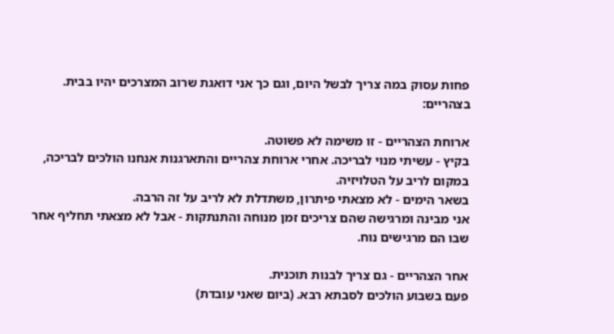פחות עסוק במה צריך לבשל היום, וגם כך אני דואגת שרוב המצרכים יהיו בבית.
בצהריים:

ארוחת הצהריים - זו משימה לא פשוטה.
בקיץ - עשיתי מנוי לבריכה. אחרי ארוחת צהריים והתארגנות אנחנו הולכים לבריכה, במקום לריב על הטלויזיה.
בשאר הימים - לא מצאתי פיתרון, משתדלת לא לריב על זה הרבה.
אני מבינה ומרגישה שהם צריכים זמן מנוחה והתנתקות - אבל לא מצאתי תחליף אחר שבו הם מרגישים נוח.

אחר הצהריים - גם צריך לבנות תוכנית.
פעם בשבוע הולכים לסבתא רבא. (ביום שאני עובדת)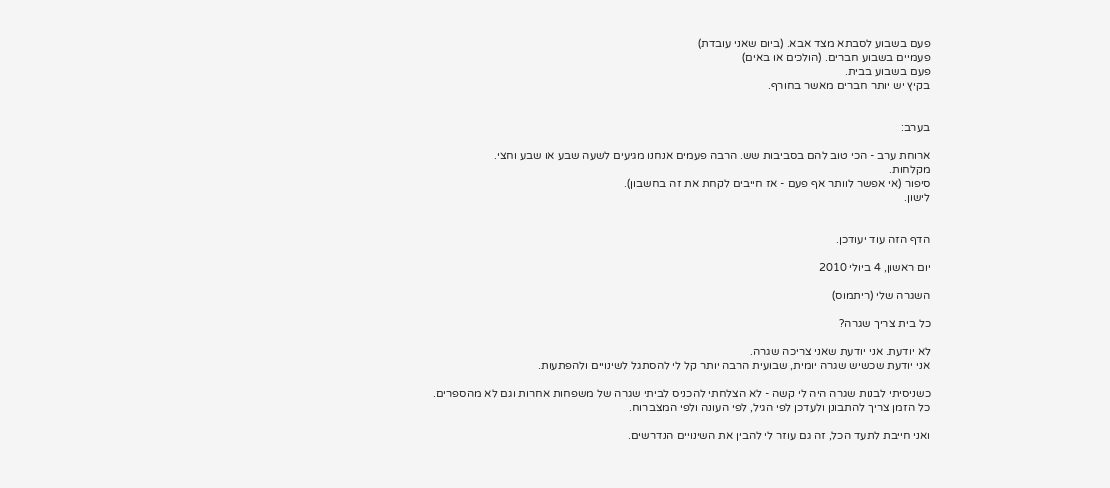פעם בשבוע לסבתא מצד אבא. (ביום שאני עובדת)
פעמיים בשבוע חברים. (הולכים או באים)
פעם בשבוע בבית.
בקיץ יש יותר חברים מאשר בחורף.


בערב:

ארוחת ערב - הכי טוב להם בסביבות שש. הרבה פעמים אנחנו מגיעים לשעה שבע או שבע וחצי.
מקלחות.
סיפור (אי אפשר לוותר אף פעם - אז חייבים לקחת את זה בחשבון).
לישון.


הדף הזה עוד יעודכן.

יום ראשון, 4 ביולי 2010

השגרה שלי (ריתמוס)

כל בית צריך שגרה?

לא יודעת. אני יודעת שאני צריכה שגרה.
אני יודעת שכשיש שגרה יומית, שבועית הרבה יותר קל לי להסתגל לשינויים ולהפתעות.

כשניסיתי לבנות שגרה היה לי קשה - לא הצלחתי להכניס לביתי שגרה של משפחות אחרות וגם לא מהספרים.
כל הזמן צריך להתבונן ולעדכן לפי הגיל, לפי העונה ולפי המצברוח.

ואני חייבת לתעד הכל, זה גם עוזר לי להבין את השינויים הנדרשים.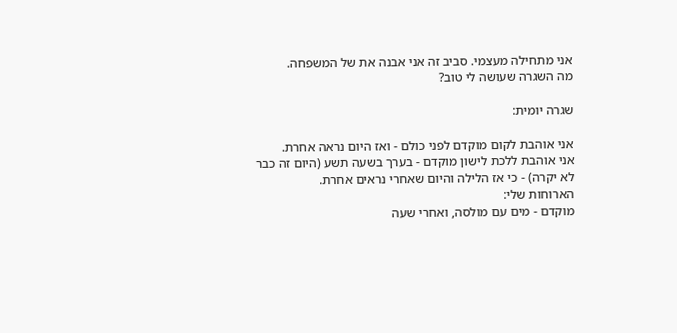אני מתחילה מעצמי. סביב זה אני אבנה את של המשפחה.
מה השגרה שעושה לי טוב?

שגרה יומית:

אני אוהבת לקום מוקדם לפני כולם - ואז היום נראה אחרת.
אני אוהבת ללכת לישון מוקדם - בערך בשעה תשע (היום זה כבר לא יקרה) - כי אז הלילה והיום שאחרי נראים אחרת.
הארוחות שלי:
מוקדם - מים עם מולסה, ואחרי שעה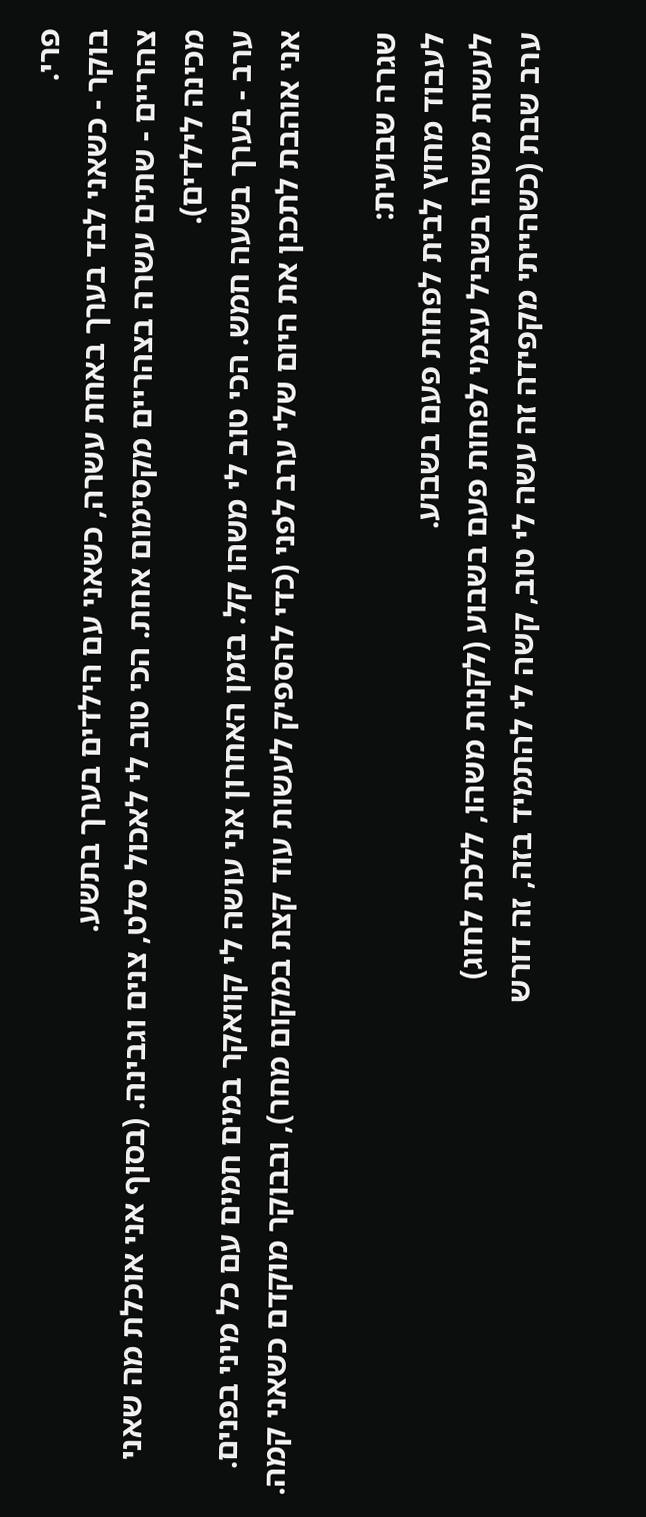פרי.
בוקר - כשאני לבד בערך באחת עשרה, כשאני עם הילדים בערך בתשע.
צהריים - שתים עשרה בצהריים מקסימום אחת. הכי טוב לי לאכול סלט, צנים וגבינה. (בסוף אני אוכלת מה שאני מכינה לילדים).
ערב - בערך בשעה חמש. הכי טוב לי משהו קל. בזמן האחרון אני עושה לי קוואקר במים חמים עם כל מיני בפנים.
אני אוהבת לתכנן את היום שלי ערב לפני (כדי להספיק לעשות עוד קצת במקום מחר), ובבוקר מוקדם כשאני קמה.

שגרה שבועית:
לעבוד מחוץ לבית לפחות פעם בשבוע.
לעשות משהו בשביל עצמי לפחות פעם בשבוע (לקנות משהו, ללכת לחוג)
ערב שבת (כשהייתי מקפידה זה עשה לי טוב, קשה לי להתמיד בזה, זה דורש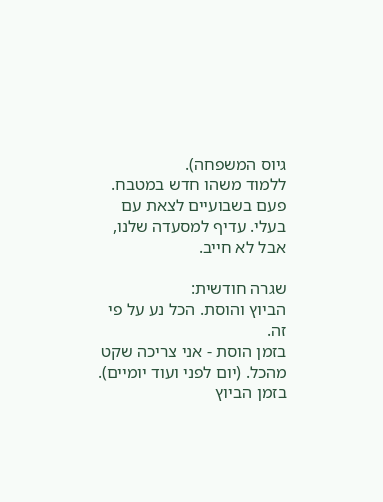גיוס המשפחה).
ללמוד משהו חדש במטבח.
פעם בשבועיים לצאת עם בעלי. עדיף למסעדה שלנו, אבל לא חייב.

שגרה חודשית:
הביוץ והוסת. הכל נע על פי זה.
בזמן הוסת - אני צריכה שקט מהכל. (יום לפני ועוד יומיים).
בזמן הביוץ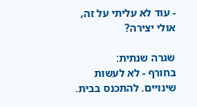- עוד לא עליתי על זה, אולי יצירה?

שגרה שנתית:
בחורף - לא לעשות שינויים. להתכנס בבית.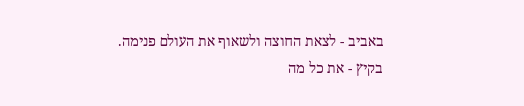באביב - לצאת החוצה ולשאוף את העולם פנימה.
בקיץ - את כל מה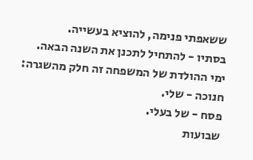ששאפתי פנימה, להוציא בעשייה.
בסתיו - להתחיל לתכנן את השנה הבאה.
ימי ההולדת של המשפחה זה חלק מהשגרה:
חנוכה - שלי.
פסח - של בעלי.
שבועות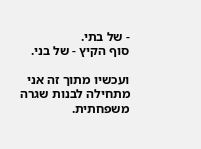- של בתי.
סוף הקיץ - של בני.

ועכשיו מתוך זה אני מתחילה לבנות שגרה משפחתית.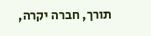תורך, חברה יקרה,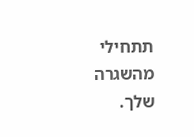תתחילי מהשגרה שלך.